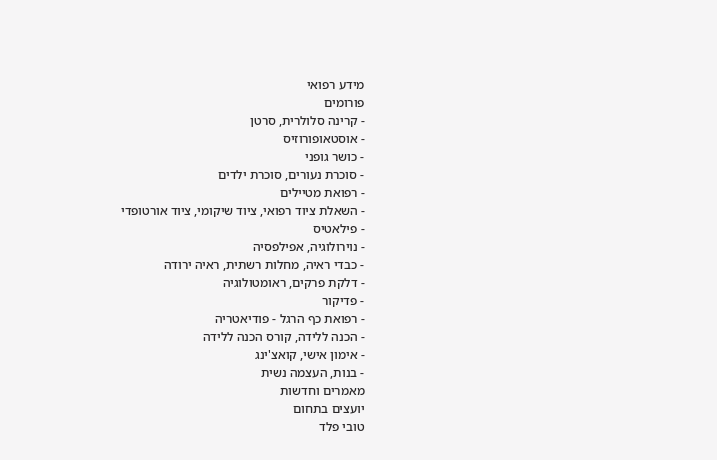מידע רפואי
פורומים
- קרינה סלולרית, סרטן
- אוסטאופורוזיס
- כושר גופני
- סוכרת נעורים, סוכרת ילדים
- רפואת מטיילים
- השאלת ציוד רפואי, ציוד שיקומי, ציוד אורטופדי
- פילאטיס
- נוירולוגיה, אפילפסיה
- כבדי ראיה, מחלות רשתית, ראיה ירודה
- דלקת פרקים, ראומטולוגיה
- פדיקור
- רפואת כף הרגל - פודיאטריה
- הכנה ללידה, קורס הכנה ללידה
- אימון אישי, קואצ'ינג
- בנות, העצמה נשית
מאמרים וחדשות
יועצים בתחום
טובי פלד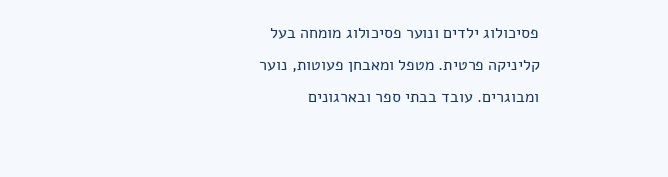פסיכולוג ילדים ונוער פסיכולוג מומחה בעל קליניקה פרטית. מטפל ומאבחן פעוטות, נוער ומבוגרים. עובד בבתי ספר ובארגונים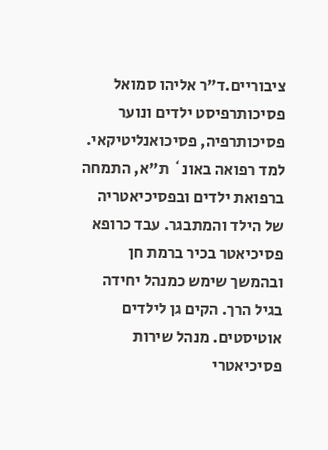ציבוריים.ד"ר אליהו סמואל
פסיכותרפיסט ילדים ונוער פסיכותרפיה, פסיכואנליטיקאי. למד רפואה באונ` ת"א, התמחה ברפואת ילדים ובפסיכיאטריה של הילד והמתבגר. עבד כרופא פסיכיאטר בכיר ברמת חן ובהמשך שימש כמנהל יחידה בגיל הרך. הקים גן לילדים אוטיסטים. מנהל שירות פסיכיאטרי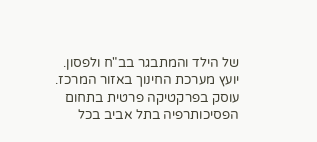של הילד והמתבגר בב"ח ולפסון. יועץ מערכת החינוך באזור המרכז. עוסק בפרקטיקה פרטית בתחום הפסיכותרפיה בתל אביב בכל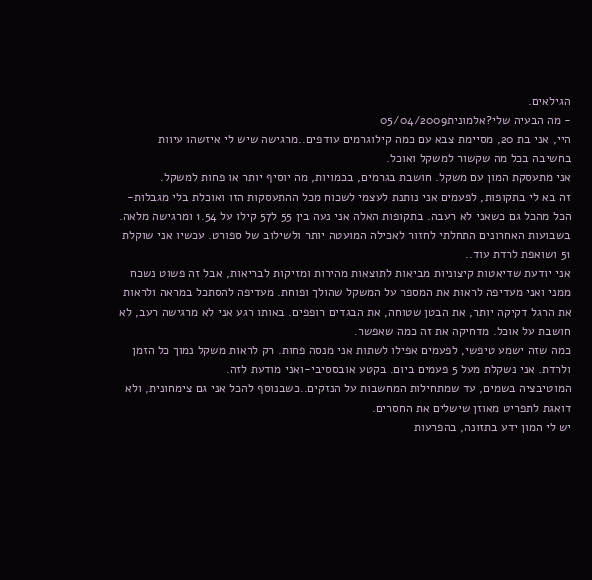הגילאים.
- מה הבעיה שלי?אלמונית05/04/2009
היי, אני בת 20, מסיימת צבא עם כמה קילוגרמים עודפים..מרגישה שיש לי איזשהו עיוות בחשיבה בכל מה שקשור למשקל ואוכל.
אני מתעסקת המון עם משקל. חושבת בגרמים, בכמויות, מה יוסיף יותר או פחות למשקל.
זה בא לי בתקופות, לפעמים אני נותנת לעצמי לשכוח מכל ההתעסקות הזו ואוכלת בלי מגבלות-הכל מהכל גם כשאני לא רעבה. בתקופות האלה אני נעה בין 55 ל57 קילו על 1.54 ומרגישה מלאה. בשבועות האחרונים התחלתי לחזור לאכילה המועטה יותר ולשילוב של ספורט. עכשיו אני שוקלת 51 ושואפת לרדת עוד..
אני יודעת שדיאטות קיצוניות מביאות לתוצאות מהירות ומזיקות לבריאות, אבל זה פשוט נשכח ממני ואני מעדיפה לראות את המספר על המשקל שהולך ופוחת. מעדיפה להסתכל במראה ולראות את הרגל דקיקה יותר, את הבטן שטוחה, את הבגדים רופפים. באותו רגע אני לא מרגישה רעב, לא חושבת על אוכל. מדחיקה את זה כמה שאפשר.
כמה שזה ישמע טיפשי, לפעמים אפילו לשתות אני מנסה פחות. רק לראות משקל נמוך כל הזמן ולרדת. אני נשקלת מעל 5 פעמים ביום. בקטע אובססיבי-ואני מודעת לזה.
המוטיבציה בשמים, עד שמתחילות המחשבות על הנזקים..כשבנוסף להכל אני גם צימחונית, ולא דואגת לתפריט מאוזן שישלים את החסרים.
יש לי המון ידע בתזונה, בהפרעות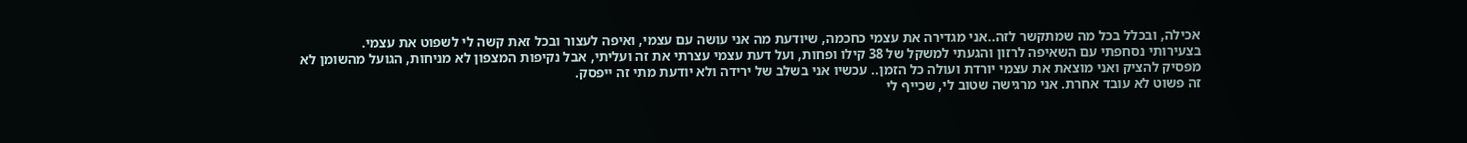אכילה, ובכלל בכל מה שמתקשר לזה..אני מגדירה את עצמי כחכמה, שיודעת מה אני עושה עם עצמי, ואיפה לעצור ובכל זאת קשה לי לשפוט את עצמי.
בצעירותי נסחפתי עם השאיפה לרזון והגעתי למשקל של 38 קילו ופחות, ועל דעת עצמי עצרתי את זה ועליתי, אבל נקיפות המצפון לא מניחות, הגועל מהשומן לא מפסיק להציק ואני מוצאת את עצמי יורדת ועולה כל הזמן.. עכשיו אני בשלב של ירידה ולא יודעת מתי זה ייפסק.
זה פשוט לא עובד אחרת. אני מרגישה שטוב לי, שכייף לי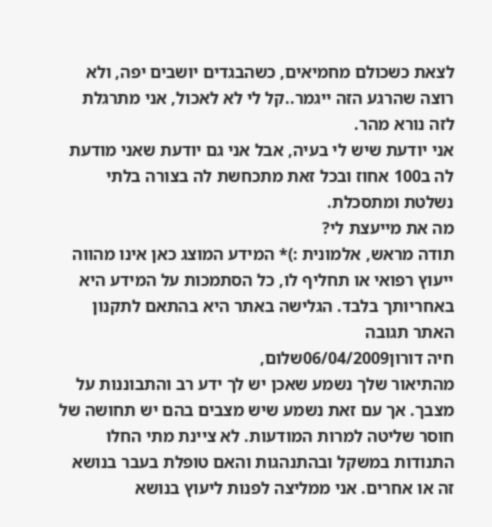לצאת כשכולם מחמיאים, כשהבגדים יושבים יפה, ולא רוצה שהרגע הזה ייגמר..קל לי לא לאכול, אני מתרגלת לזה נורא מהר.
אני יודעת שיש לי בעיה, אבל אני גם יודעת שאני מודעת לה ב100 אחוז ובכל זאת מתכחשת לה בצורה בלתי נשלטת ומתסכלת.
מה את מייעצת לי?
תודה מראש, אלמונית :)* המידע המוצג כאן אינו מהווה ייעוץ רפואי או תחליף לו, כל הסתמכות על המידע היא באחריותך בלבד. הגלישה באתר היא בהתאם לתקנון האתר תגובה
חיה דורון06/04/2009שלום,
מהתיאור שלך נשמע שאכן יש לך ידע רב והתבוננות על מצבך. אך עם זאת נשמע שיש מצבים בהם יש תחושה של חוסר שליטה למרות המודעות. לא ציינת מתי החלו התנודות במשקל ובהתנהגות והאם טופלת בעבר בנושא זה או אחרים. אני ממליצה לפנות ליעוץ בנושא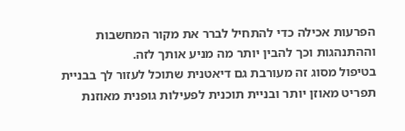הפרעות אכילה כדי להתחיל לברר את מקור המחשבות וההתנהגות וכך להבין יותר מה מניע אותך לזה.
בטיפול מסוג זה מעורבת גם דיאטנית שתוכל לעזור לך בבניית תפריט מאוזן יותר ובניית תוכנית לפעילות גופנית מאוזנת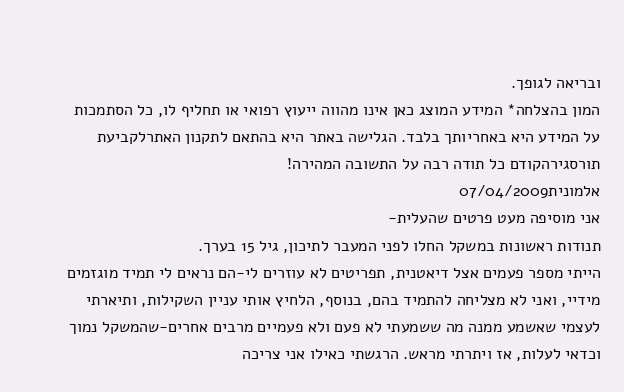ובריאה לגופך.
המון בהצלחה* המידע המוצג כאן אינו מהווה ייעוץ רפואי או תחליף לו, כל הסתמכות על המידע היא באחריותך בלבד. הגלישה באתר היא בהתאם לתקנון האתרלקביעת תורסגירהקודם כל תודה רבה על התשובה המהירה!
אלמונית07/04/2009
אני מוסיפה מעט פרטים שהעלית-
תנודות ראשונות במשקל החלו לפני המעבר לתיכון, גיל 15 בערך.
הייתי מספר פעמים אצל דיאטנית, תפריטים לא עוזרים לי-הם נראים לי תמיד מוגזמים מידיי, ואני לא מצליחה להתמיד בהם, בנוסף, הלחיץ אותי עניין השקילות, ותיארתי לעצמי שאשמע ממנה מה ששמעתי לא פעם ולא פעמיים מרבים אחרים-שהמשקל נמוך וכדאי לעלות, אז ויתרתי מראש. הרגשתי כאילו אני צריכה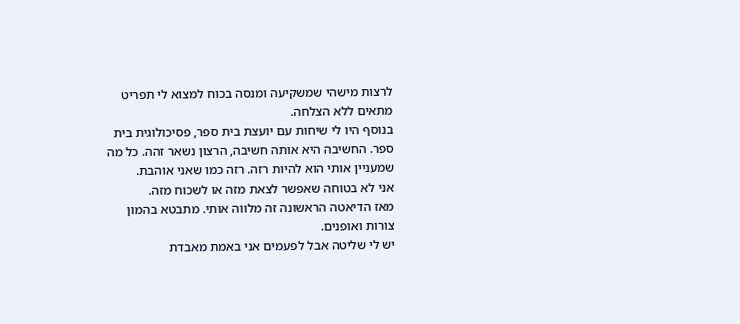לרצות מישהי שמשקיעה ומנסה בכוח למצוא לי תפריט מתאים ללא הצלחה.
בנוסף היו לי שיחות עם יועצת בית ספר, פסיכולוגית בית ספר. החשיבה היא אותה חשיבה, הרצון נשאר זהה. כל מה שמעניין אותי הוא להיות רזה. רזה כמו שאני אוהבת.
אני לא בטוחה שאפשר לצאת מזה או לשכוח מזה.
מאז הדיאטה הראשונה זה מלווה אותי. מתבטא בהמון צורות ואופנים.
יש לי שליטה אבל לפעמים אני באמת מאבדת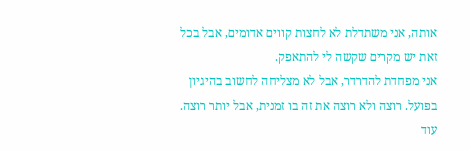אותה, אני משתדלת לא לחצות קווים אדומים, אבל בכל זאת יש מקרים שקשה לי להתאפק.
אני מפחדת להדרדר, אבל לא מצליחה לחשוב בהיגיון בפועל. רוצה ולא רוצה את זה בו זמנית, אבל יותר רוצה.
עוד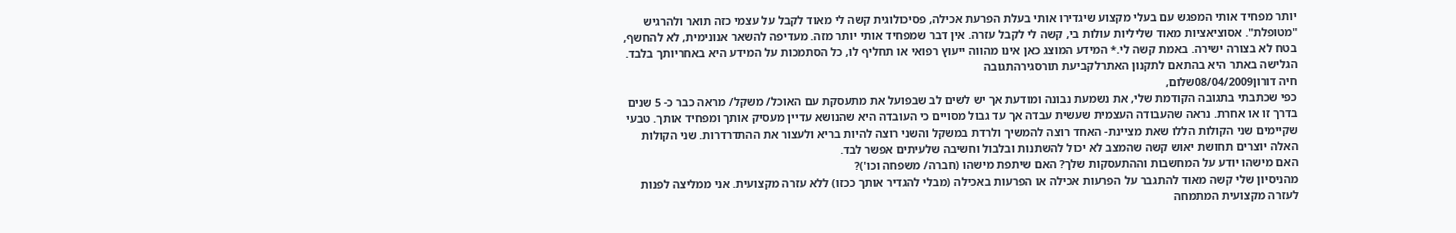יותר מפחיד אותי המפגש עם בעלי מקצוע שיגדירו אותי בעלת הפרעת אכילה, פסיכולוגית קשה לי מאוד לקבל על עצמי כזה תואר ולהרגיש "מטופלת". אסוציאציות מאוד שליליות עולות בי, קשה לי לקבל עזרה. אין דבר שמפחיד אותי יותר מזה. מעדיפה להשאר אנונימית, לא להחשף, בטח לא בצורה ישירה. באמת קשה לי.* המידע המוצג כאן אינו מהווה ייעוץ רפואי או תחליף לו, כל הסתמכות על המידע היא באחריותך בלבד. הגלישה באתר היא בהתאם לתקנון האתרלקביעת תורסגירהתגובה
חיה דורון08/04/2009שלום,
כפי שכתבתי בתגובה הקודמת שלי, את נשמעת נבונה ומודעת אך יש לשים לב שבפועל את מתעסקת עם האוכל/ משקל/ מראה כבר כ- 5 שנים בדרך זו או אחרת. נראה שהעבודה העצמית שעשית עבדה אך עד גבול מסויים כי העובדה היא שהנושא עדיין מעסיק אותך ומפחיד אותך. טבעי שקיימים שני הקולות הללו שאת מציינת- האחד רוצה להמשיך ולרדת במשקל והשני רוצה להיות בריא ולעצור את ההתדרדרות. שני הקולות האלה יוצרים תחושת יאוש קשה שהמצב לא יכול להשתנות ובלבול וחשיבה שלעיתים אפשר לבד.
האם מישהו יודע על המחשבות וההתעסקות שלך? האם שיתפת מישהו (חברה/ משפחה וכו')?
מהניסיון שלי קשה מאוד להתגבר על הפרעות אכילה או הפרעות באכילה (מבלי להגדיר אותך ככזו) ללא עזרה מקצועית. אני ממליצה לפנות לעזרה מקצועית המתמחה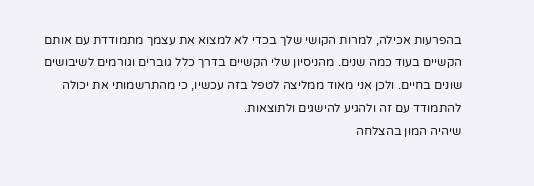בהפרעות אכילה, למרות הקושי שלך בכדי לא למצוא את עצמך מתמודדת עם אותם הקשיים בעוד כמה שנים. מהניסיון שלי הקשיים בדרך כלל גוברים וגורמים לשיבושים שונים בחיים. ולכן אני מאוד ממליצה לטפל בזה עכשיו, כי מהתרשמותי את יכולה להתמודד עם זה ולהגיע להישגים ולתוצאות.
שיהיה המון בהצלחה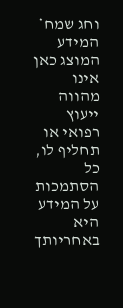וחג שמח* המידע המוצג כאן אינו מהווה ייעוץ רפואי או תחליף לו, כל הסתמכות על המידע היא באחריותך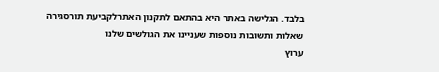בלבד. הגלישה באתר היא בהתאם לתקנון האתרלקביעת תורסגירה
שאלות ותשובות נוספות שעניינו את הגולשים שלנו
ערוץ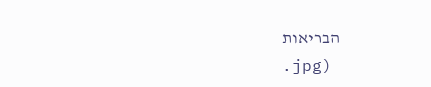הבריאות
.jpg)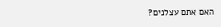האם אתם עצלנים?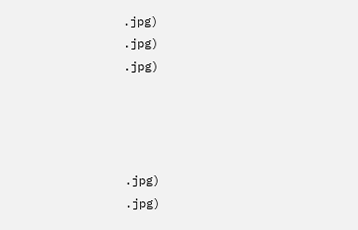.jpg)
.jpg)
.jpg)




.jpg)
.jpg)